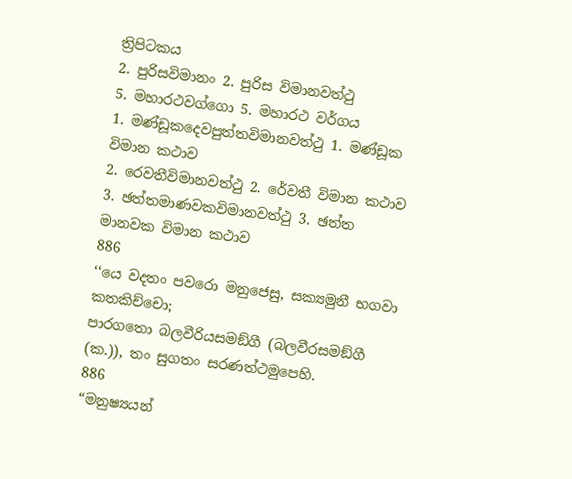ත්‍රිපිටකය
2. පුරිසවිමානං 2. පුරිස විමානවත්ථු
5. මහාරථවග්ගො 5. මහාරථ වර්ගය
1. මණ්ඩූකදෙවපුත්තවිමානවත්ථු 1. මණ්ඩූක විමාන කථාව
2. රෙවතීවිමානවත්ථු 2. රේවතී විමාන කථාව
3. ඡත්තමාණවකවිමානවත්ථු 3. ඡත්ත මානවක විමාන කථාව
886
‘‘යෙ වදතං පවරො මනුජෙසු, සක්‍යමුනී භගවා කතකිච්චො;
පාරගතො බලවීරියසමඞ්ගී (බලවීරසමඞ්ගී (ක.)), තං සුගතං සරණත්ථමුපෙහි.
886
“මනුෂ්‍යයන්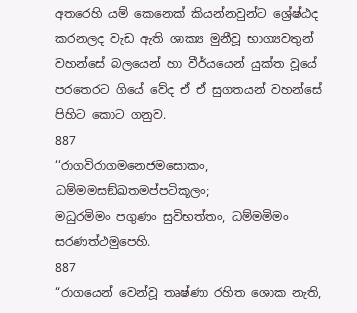අතරෙහි යම් කෙනෙක් කියන්නවුන්ට ශ්‍රේෂ්ඨද කරනලද වැඩ ඇති ශාක්‍ය මුනීවූ භාග්‍යවතුන් වහන්සේ බලයෙන් හා වීර්යයෙන් යුක්ත වූයේ පරතෙරට ගියේ වේද ඒ ඒ සුගතයන් වහන්සේ පිහිට කොට ගනුව.
887
‘‘රාගවිරාගමනෙජමසොකං, ධම්මමසඞ්ඛතමප්පටිකූලං;
මධුරමිමං පගුණං සුවිභත්තං, ධම්මමිමං සරණත්ථමුපෙහි.
887
“රාගයෙන් වෙන්වූ තෘෂ්ණා රහිත ශොක නැති,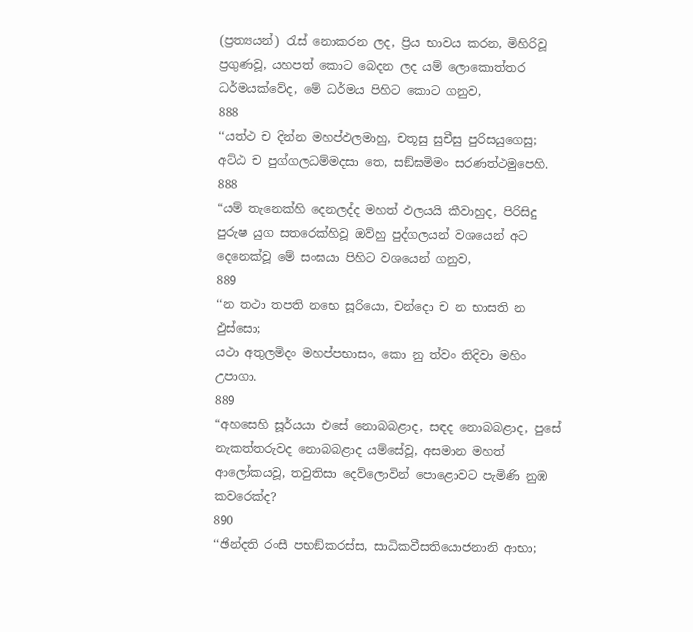(ප්‍රත්‍යයන්) රැස් නොකරන ලද, ප්‍රිය භාවය කරන, මිහිරිවූ ප්‍රගුණවූ, යහපත් කොට බෙදන ලද යම් ලොකොත්තර ධර්මයක්වේද, මේ ධර්මය පිහිට කොට ගනුව,
888
‘‘යත්ථ ච දින්න මහප්ඵලමාහු, චතූසු සුචීසු පුරිසයුගෙසු;
අට්ඨ ච පුග්ගලධම්මදසා තෙ, සඞ්ඝමිමං සරණත්ථමුපෙහි.
888
“යම් තැනෙක්හි දෙනලද්ද මහත් ඵලයයි කීවාහුද, පිරිසිදු පුරුෂ යුග සතරෙක්හිවූ ඔව්හු පුද්ගලයන් වශයෙන් අට දෙනෙක්වූ මේ සංඝයා පිහිට වශයෙන් ගනුව,
889
‘‘න තථා තපති නභෙ සූරියො, චන්දො ච න භාසති න ඵුස්සො;
යථා අතුලමිදං මහප්පභාසං, කො නු ත්වං තිදිවා මහිං උපාගා.
889
“අහසෙහි සූර්යයා එසේ නොබබළාද, සඳද නොබබළාද, පුසේ නැකත්තරුවද නොබබළාද යම්සේවූ, අසමාන මහත් ආලෝකයවූ, තවුතිසා දෙව්ලොවින් පොළොවට පැමිණි නුඹ කවරෙක්ද?
890
‘‘ඡින්දති රංසී පභඞ්කරස්ස, සාධිකවීසතියොජනානි ආභා;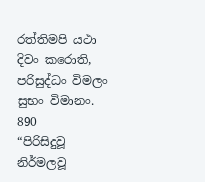රත්තිමපි යථා දිවං කරොති, පරිසුද්ධං විමලං සුභං විමානං.
890
“පිරිසිදුවූ නිර්මලවූ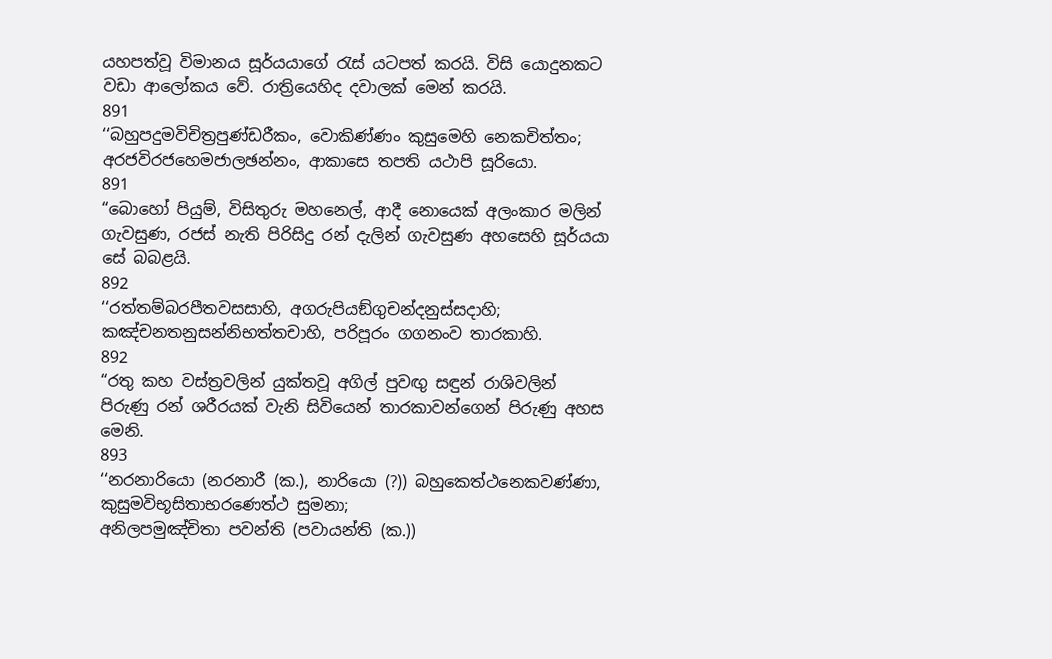යහපත්වූ විමානය සූර්යයාගේ රැස් යටපත් කරයි. විසි යොදුනකට වඩා ආලෝකය වේ. රාත්‍රියෙහිද දවාලක් මෙන් කරයි.
891
‘‘බහුපදුමවිචිත්‍රපුණ්ඩරීකං, වොකිණ්ණං කුසුමෙහි නෙකචිත්තං;
අරජවිරජහෙමජාලඡන්නං, ආකාසෙ තපති යථාපි සූරියො.
891
“බොහෝ පියුම්, විසිතුරු මහනෙල්, ආදී නොයෙක් අලංකාර මලින් ගැවසුණ, රජස් නැති පිරිසිදු රන් දැලින් ගැවසුණ අහසෙහි සූර්යයා සේ බබළයි.
892
‘‘රත්තම්බරපීතවසසාහි, අගරුපියඞ්ගුචන්දනුස්සදාහි;
කඤ්චනතනුසන්නිභත්තචාහි, පරිපූරං ගගනංව තාරකාහි.
892
“රතු කහ වස්ත්‍රවලින් යුක්තවූ අගිල් පුවඟු සඳුන් රාශිවලින් පිරුණු රන් ශරීරයක් වැනි සිවියෙන් තාරකාවන්ගෙන් පිරුණු අහස මෙනි.
893
‘‘නරනාරියො (නරනාරී (ක.), නාරියො (?)) බහුකෙත්ථනෙකවණ්ණා, කුසුමවිභූසිතාභරණෙත්ථ සුමනා;
අනිලපමුඤ්චිතා පවන්ති (පවායන්ති (ක.))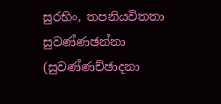සුරභිං, තපනියවිතතා සුවණ්ණඡන්නා (සුවණ්ණච්ඡාදනා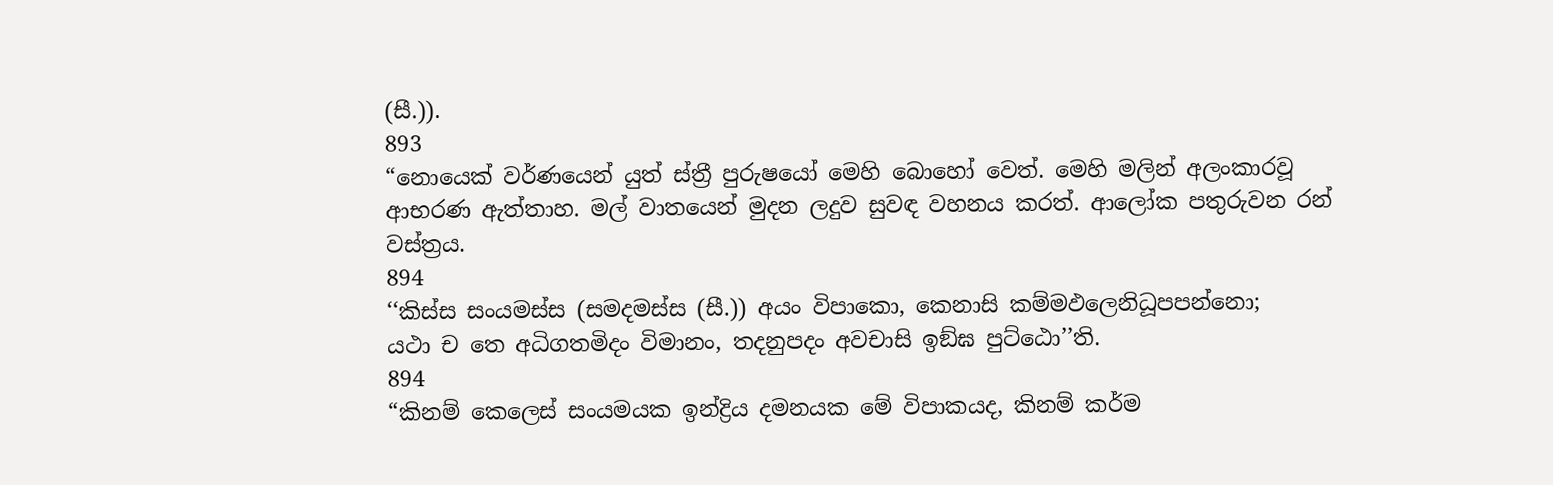(සී.)).
893
“නොයෙක් වර්ණයෙන් යුත් ස්ත්‍රී පුරුෂයෝ මෙහි බොහෝ වෙත්. මෙහි මලින් අලංකාරවූ ආභරණ ඇත්තාහ. මල් වාතයෙන් මුදන ලදුව සුවඳ වහනය කරත්. ආලෝක පතුරුවන රන් වස්ත්‍රය.
894
‘‘කිස්ස සංයමස්ස (සමදමස්ස (සී.)) අයං විපාකො, කෙනාසි කම්මඵලෙනිධූපපන්නො;
යථා ච තෙ අධිගතමිදං විමානං, තදනුපදං අවචාසි ඉඞ්ඝ පුට්ඨො’’ති.
894
“කිනම් කෙලෙස් සංයමයක ඉන්ද්‍රිය දමනයක මේ විපාකයද, කිනම් කර්ම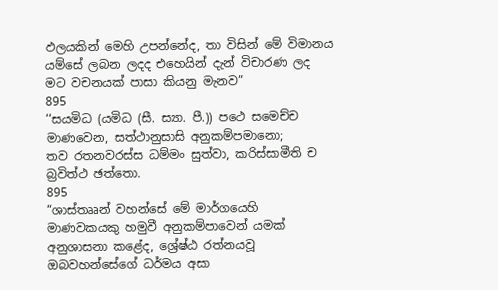ඵලයකින් මෙහි උපන්නේද, තා විසින් මේ විමානය යම්සේ ලබන ලදද එහෙයින් දැන් විචාරණ ලද මට වචනයක් පාසා කියනු මැනව”
895
‘‘සයමිධ (යමිධ (සී. ස්‍යා. පී.)) පථෙ සමෙච්ච මාණවෙන, සත්ථානුසාසි අනුකම්පමානො;
තව රතනවරස්ස ධම්මං සුත්වා, කරිස්සාමීති ච බ්‍රවිත්ථ ඡත්තො.
895
“ශාස්තෲන් වහන්සේ මේ මාර්ගයෙහි මාණවකයකු හමුවී අනුකම්පාවෙන් යමක් අනුශාසනා කළේද, ශ්‍රේෂ්ඨ රත්නයවූ ඔබවහන්සේගේ ධර්මය අසා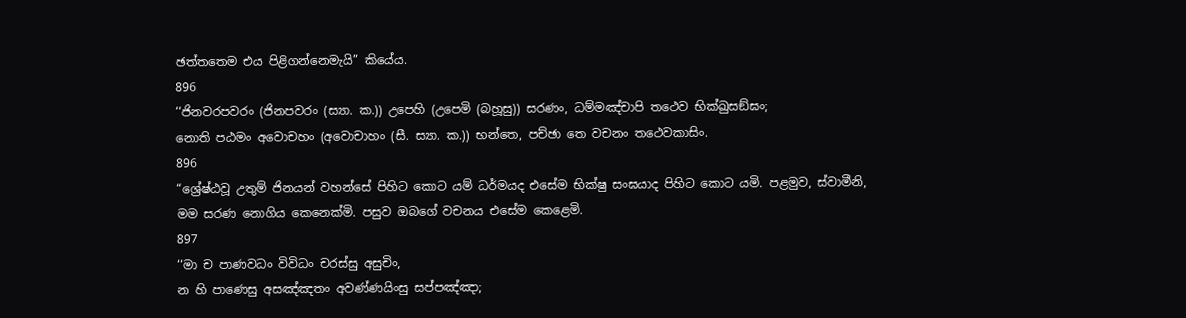ඡත්තතෙම එය පිළිගන්නෙමැයි” කියේය.
896
‘‘ජිනවරපවරං (ජිනපවරං (ස්‍යා. ක.)) උපෙහි (උපෙමි (බහූසු)) සරණං, ධම්මඤ්චාපි තථෙව භික්ඛුසඞ්ඝං;
නොති පඨමං අවොචහං (අවොචාහං (සී. ස්‍යා. ක.)) භන්තෙ, පච්ඡා තෙ වචනං තථෙවකාසිං.
896
“ශ්‍රේෂ්ඨවූ උතුම් ජිනයන් වහන්සේ පිහිට කොට යම් ධර්මයද එසේම භික්ෂු සංඝයාද පිහිට කොට යමි. පළමුව, ස්වාමීනි, මම සරණ නොගිය කෙනෙක්මි. පසුව ඔබගේ වචනය එසේම කෙළෙමි.
897
‘‘මා ච පාණවධං විවිධං චරස්සු අසුචිං,
න හි පාණෙසු අසඤ්ඤතං අවණ්ණයිංසු සප්පඤ්ඤා;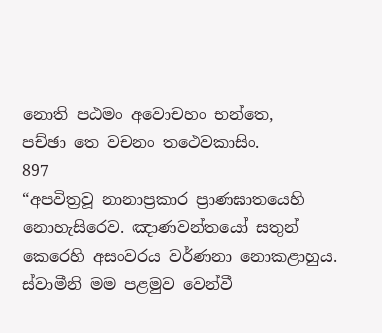නොති පඨමං අවොචහං භන්තෙ,
පච්ඡා තෙ වචනං තථෙවකාසිං.
897
“අපවිත්‍රවූ නානාප්‍රකාර ප්‍රාණඝාතයෙහි නොහැසිරෙව. ඤාණවන්තයෝ සතුන් කෙරෙහි අසංවරය වර්ණනා නොකළාහුය. ස්වාමීනි මම පළමුව වෙන්වී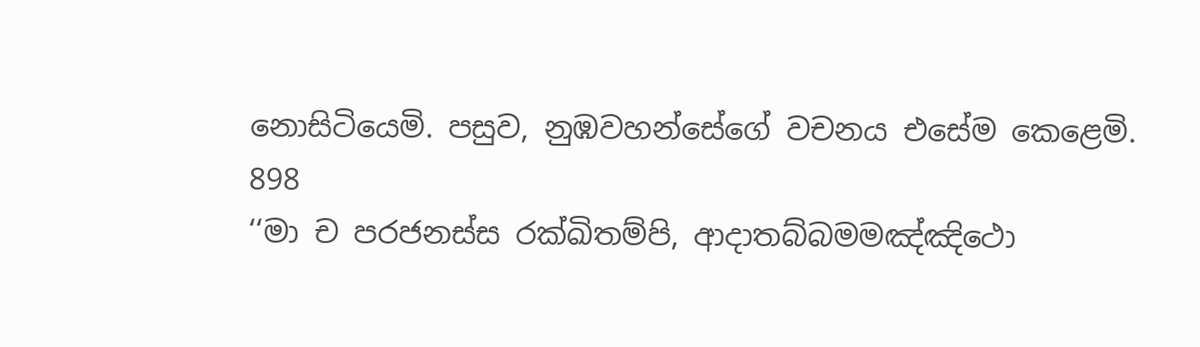නොසිටියෙමි. පසුව, නුඹවහන්සේගේ වචනය එසේම කෙළෙමි.
898
‘‘මා ච පරජනස්ස රක්ඛිතම්පි, ආදාතබ්බමමඤ්ඤිථො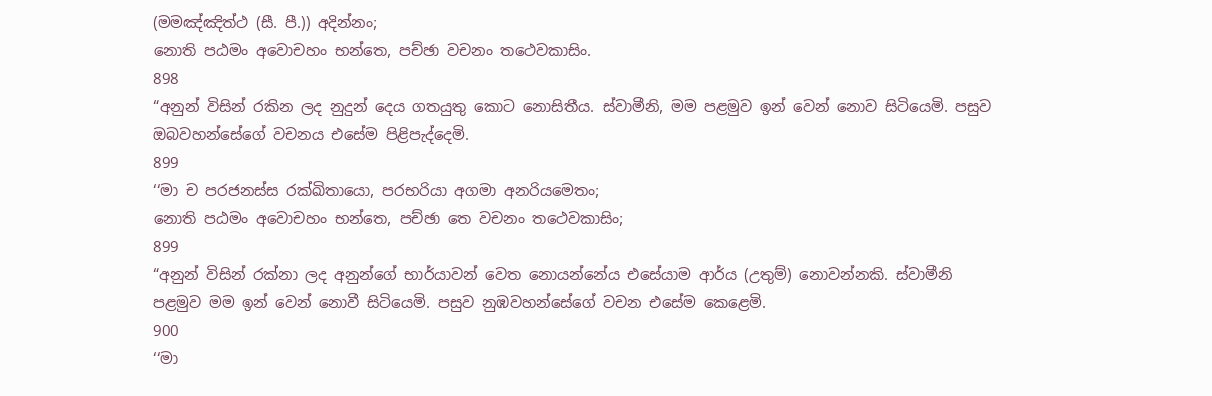(මමඤ්ඤිත්ථ (සී. පී.)) අදින්නං;
නොති පඨමං අවොචහං භන්තෙ, පච්ඡා වචනං තථෙවකාසිං.
898
“අනුන් විසින් රකින ලද නුදුන් දෙය ගතයුතු කොට නොසිතීය. ස්වාමීනි, මම පළමුව ඉන් වෙන් නොව සිටියෙමි. පසුව ඔබවහන්සේගේ වචනය එසේම පිළිපැද්දෙමි.
899
‘‘මා ච පරජනස්ස රක්ඛිතායො, පරභරියා අගමා අනරියමෙතං;
නොති පඨමං අවොචහං භන්තෙ, පච්ඡා තෙ වචනං තථෙවකාසිං;
899
“අනුන් විසින් රක්නා ලද අනුන්ගේ භාර්යාවන් වෙත නොයන්නේය එසේයාම ආර්ය (උතුම්) නොවන්නකි. ස්වාමීනි පළමුව මම ඉන් වෙන් නොවී සිටියෙමි. පසුව නුඹවහන්සේගේ වචන එසේම කෙළෙමි.
900
‘‘මා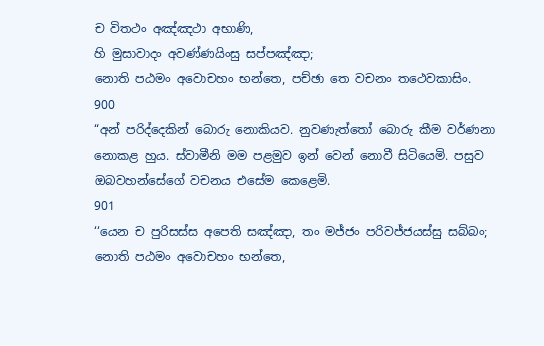ච විතථං අඤ්ඤථා අභාණි,
හි මුසාවාදං අවණ්ණයිංසු සප්පඤ්ඤා;
නොති පඨමං අවොචහං භන්තෙ, පච්ඡා තෙ වචනං තථෙවකාසිං.
900
“අන් පරිද්දෙකින් බොරු නොකියව. නුවණැත්තෝ බොරු කීම වර්ණනා නොකළ හුය. ස්වාමීනි මම පළමුව ඉන් වෙන් නොවී සිටියෙමි. පසුව ඔබවහන්සේගේ වචනය එසේම කෙළෙමි.
901
‘‘යෙන ච පුරිසස්ස අපෙති සඤ්ඤා, තං මජ්ජං පරිවජ්ජයස්සු සබ්බං;
නොති පඨමං අවොචහං භන්තෙ,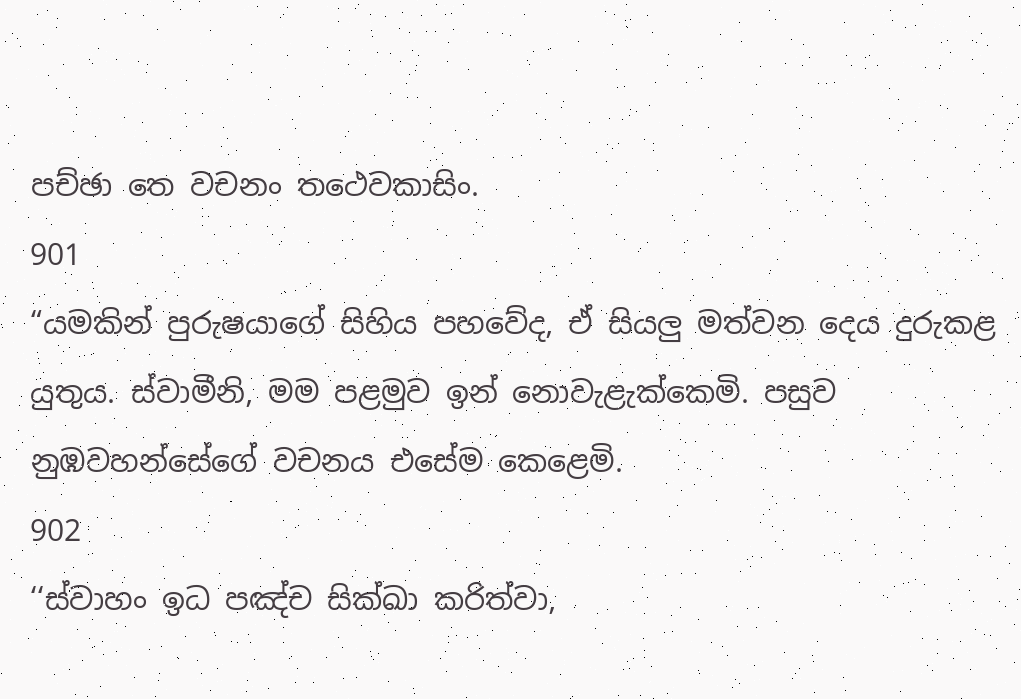පච්ඡා තෙ වචනං තථෙවකාසිං.
901
“යමකින් පුරුෂයාගේ සිහිය පහවේද, ඒ සියලු මත්වන දෙය දුරුකළ යුතුය. ස්වාමීනි, මම පළමුව ඉන් නොවැළැක්කෙමි. පසුව නුඹවහන්සේගේ වචනය එසේම කෙළෙමි.
902
‘‘ස්වාහං ඉධ පඤ්ච සික්ඛා කරිත්වා,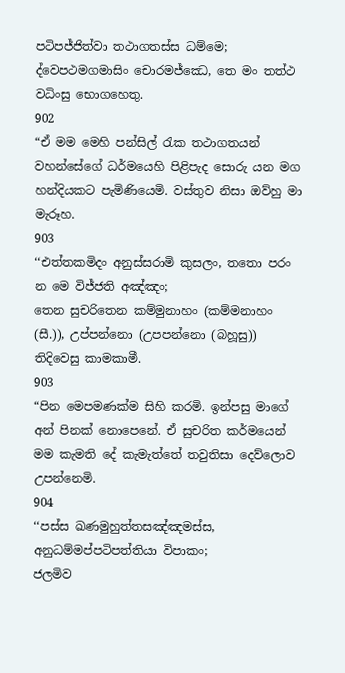පටිපජ්ජිත්වා තථාගතස්ස ධම්මෙ;
ද්වෙපථමගමාසිං චොරමජ්ඣෙ, තෙ මං තත්ථ වධිංසු භොගහෙතු.
902
“ඒ මම මෙහි පන්සිල් රැක තථාගතයන් වහන්සේගේ ධර්මයෙහි පිළිපැද සොරු යන මග හන්දියකට පැමිණියෙමි. වස්තුව නිසා ඔව්හු මා මැරූහ.
903
‘‘එත්තකමිදං අනුස්සරාමි කුසලං, තතො පරං න මෙ විජ්ජති අඤ්ඤං;
තෙන සුචරිතෙන කම්මුනාහං (කම්මනාහං (සී.)), උප්පන්නො (උපපන්නො (බහූසු)) තිදිවෙසු කාමකාමී.
903
“පින මෙපමණක්ම සිහි කරමි. ඉන්පසු මාගේ අන් පිනක් නොපෙනේ. ඒ සුචරිත කර්මයෙන් මම කැමති දේ කැමැත්තේ තවුතිසා දෙව්ලොව උපන්නෙමි.
904
‘‘පස්ස ඛණමුහුත්තසඤ්ඤමස්ස, අනුධම්මප්පටිපත්තියා විපාකං;
ජලමිව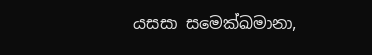යසසා සමෙක්ඛමානා,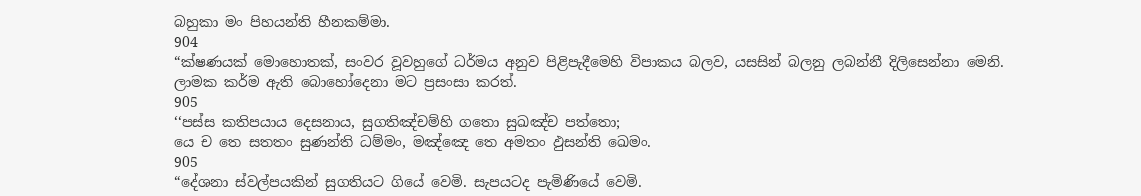බහුකා මං පිහයන්ති හීනකම්මා.
904
“ක්ෂණයක් මොහොතක්, සංවර වූවහුගේ ධර්මය අනුව පිළිපැදීමෙහි විපාකය බලව, යසසින් බලනු ලබන්නී දිලිසෙන්නා මෙනි. ලාමක කර්ම ඇති බොහෝදෙනා මට ප්‍රසංසා කරත්.
905
‘‘පස්ස කතිපයාය දෙසනාය, සුගතිඤ්චම්හි ගතො සුඛඤ්ච පත්තො;
යෙ ච තෙ සතතං සුණන්ති ධම්මං, මඤ්ඤෙ තෙ අමතං ඵුසන්ති ඛෙමං.
905
“දේශනා ස්වල්පයකින් සුගතියට ගියේ වෙමි. සැපයටද පැමිණියේ වෙමි.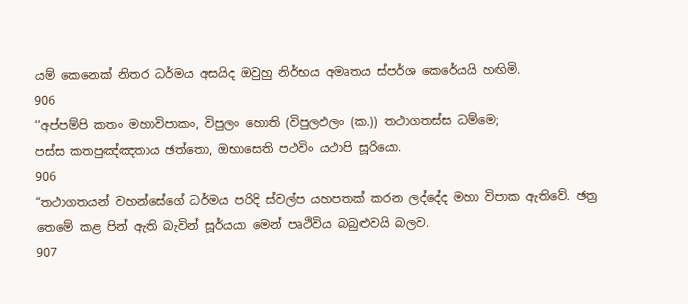යම් කෙනෙක් නිතර ධර්මය අසයිද ඔවුහු නිර්භය අමෘතය ස්පර්ශ කෙරේයයි හඟිමි.
906
‘‘අප්පම්පි කතං මහාවිපාකං, විපුලං හොති (විපුලඵලං (ක.)) තථාගතස්ස ධම්මෙ;
පස්ස කතපුඤ්ඤතාය ඡත්තො, ඔභාසෙති පථවිං යථාපි සූරියො.
906
“තථාගතයන් වහන්සේගේ ධර්මය පරිදි ස්වල්ප යහපතක් කරන ලද්දේද මහා විපාක ඇතිවේ. ඡත්‍ර තෙමේ කළ පින් ඇති බැවින් සූර්යයා මෙන් පෘථිවිය බබුළුවයි බලව.
907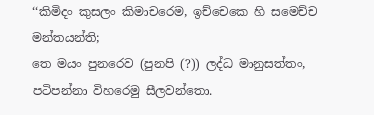‘‘කිමිදං කුසලං කිමාචරෙම, ඉච්චෙකෙ හි සමෙච්ච මන්තයන්ති;
තෙ මයං පුනරෙව (පුනපි (?)) ලද්ධ මානුසත්තං, පටිපන්නා විහරෙමු සීලවන්තො.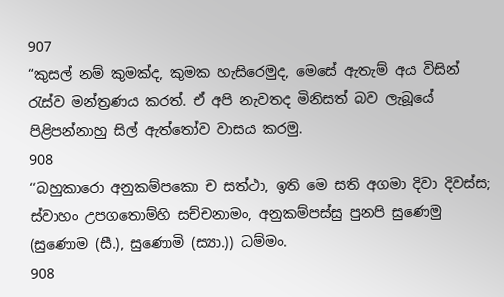907
“කුසල් නම් කුමක්ද, කුමක හැසිරෙමුද, මෙසේ ඇතැම් අය විසින් රැස්ව මන්ත්‍රණය කරත්. ඒ අපි නැවතද මිනිසත් බව ලැබූයේ පිළිපන්නාහු සිල් ඇත්තෝව වාසය කරමු.
908
‘‘බහුකාරො අනුකම්පකො ච සත්ථා, ඉති මෙ සති අගමා දිවා දිවස්ස;
ස්වාහං උපගතොම්හි සච්චනාමං, අනුකම්පස්සු පුනපි සුණෙමු (සුණොම (සී.), සුණොමි (ස්‍යා.)) ධම්මං.
908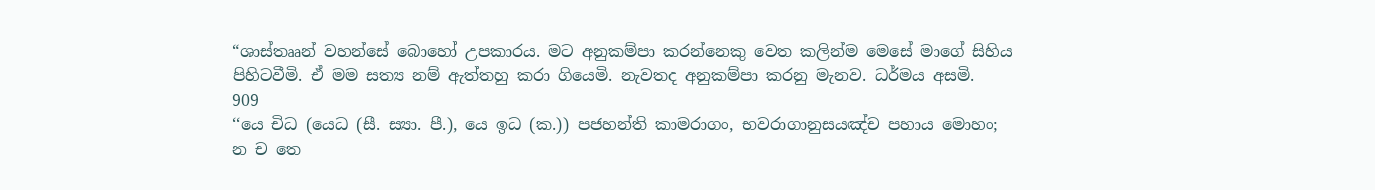“ශාස්තෲන් වහන්සේ බොහෝ උපකාරය. මට අනුකම්පා කරන්නෙකු වෙත කලින්ම මෙසේ මාගේ සිහිය පිහිටවීමි. ඒ මම සත්‍ය නම් ඇත්තහු කරා ගියෙමි. නැවතද අනුකම්පා කරනු මැනව. ධර්මය අසමි.
909
‘‘යෙ චිධ (යෙධ (සී. ස්‍යා. පී.), යෙ ඉධ (ක.)) පජහන්ති කාමරාගං, භවරාගානුසයඤ්ච පහාය මොහං;
න ච තෙ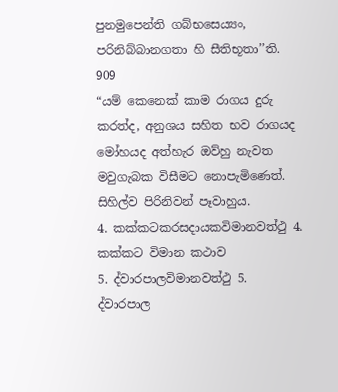පුනමුපෙන්ති ගබ්භසෙය්‍යං, පරිනිබ්බානගතා හි සීතිභූතා’’ති.
909
“යම් කෙනෙක් කාම රාගය දුරු කරත්ද, අනුශය සහිත භව රාගයද මෝහයද අත්හැර ඔව්හු නැවත මවුගැබක විසීමට නොපැමිණෙත්. සිහිල්ව පිරිනිවන් පෑවාහුය.
4. කක්කටකරසදායකවිමානවත්ථු 4. කක්කට විමාන කථාව
5. ද්වාරපාලවිමානවත්ථු 5. ද්වාරපාල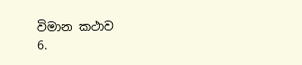විමාන කථාව
6.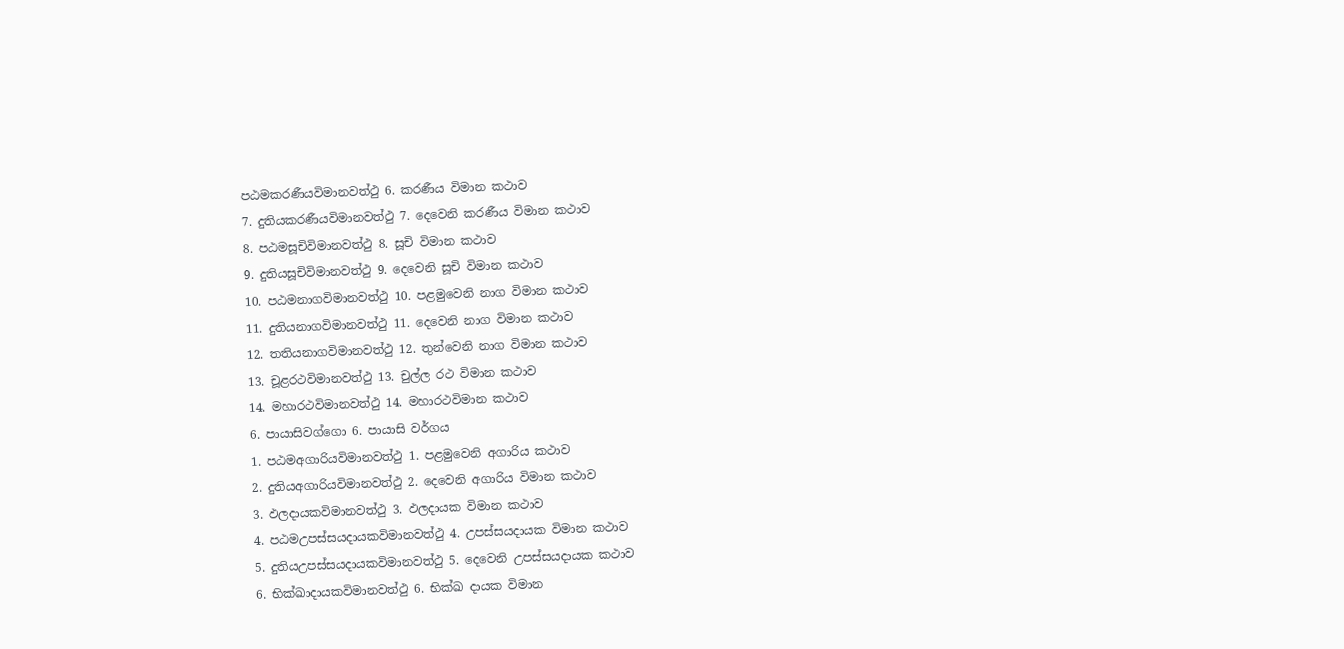පඨමකරණීයවිමානවත්ථු 6. කරණීය විමාන කථාව
7. දුතියකරණීයවිමානවත්ථු 7. දෙවෙනි කරණීය විමාන කථාව
8. පඨමසූචිවිමානවත්ථු 8. සූචි විමාන කථාව
9. දුතියසූචිවිමානවත්ථු 9. දෙවෙනි සූචි විමාන කථාව
10. පඨමනාගවිමානවත්ථු 10. පළමුවෙනි නාග විමාන කථාව
11. දුතියනාගවිමානවත්ථු 11. දෙවෙනි නාග විමාන කථාව
12. තතියනාගවිමානවත්ථු 12. තුන්වෙනි නාග විමාන කථාව
13. චූළරථවිමානවත්ථු 13. චුල්ල රථ විමාන කථාව
14. මහාරථවිමානවත්ථු 14. මහාරථවිමාන කථාව
6. පායාසිවග්ගො 6. පායාසි වර්ගය
1. පඨමඅගාරියවිමානවත්ථු 1. පළමුවෙනි අගාරිය කථාව
2. දුතියඅගාරියවිමානවත්ථු 2. දෙවෙනි අගාරිය විමාන කථාව
3. ඵලදායකවිමානවත්ථු 3. ඵලදායක විමාන කථාව
4. පඨමඋපස්සයදායකවිමානවත්ථු 4. උපස්සයදායක විමාන කථාව
5. දුතියඋපස්සයදායකවිමානවත්ථු 5. දෙවෙනි උපස්සයදායක කථාව
6. භික්ඛාදායකවිමානවත්ථු 6. භික්ඛ දායක විමාන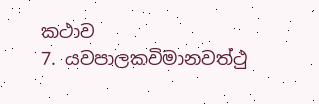කථාව
7. යවපාලකවිමානවත්ථු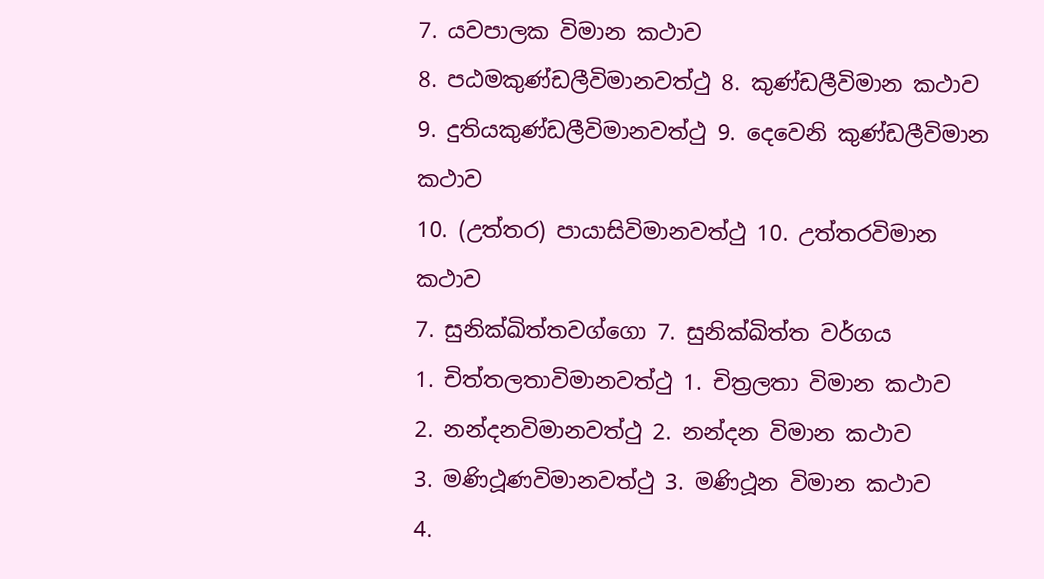7. යවපාලක විමාන කථාව
8. පඨමකුණ්ඩලීවිමානවත්ථු 8. කුණ්ඩලීවිමාන කථාව
9. දුතියකුණ්ඩලීවිමානවත්ථු 9. දෙවෙනි කුණ්ඩලීවිමාන කථාව
10. (උත්තර) පායාසිවිමානවත්ථු 10. උත්තරවිමාන කථාව
7. සුනික්ඛිත්තවග්ගො 7. සුනික්ඛිත්ත වර්ගය
1. චිත්තලතාවිමානවත්ථු 1. චිත්‍රලතා විමාන කථාව
2. නන්දනවිමානවත්ථු 2. නන්දන විමාන කථාව
3. මණිථූණවිමානවත්ථු 3. මණිථූන විමාන කථාව
4.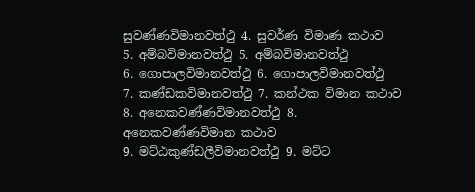සුවණ්ණවිමානවත්ථු 4. සුවර්ණ විමාණ කථාව
5. අම්බවිමානවත්ථු 5. අම්බවිමානවත්ථු
6. ගොපාලවිමානවත්ථු 6. ගොපාලවිමානවත්ථු
7. කණ්ඩකවිමානවත්ථු 7. කන්ථක විමාන කථාව
8. අනෙකවණ්ණවිමානවත්ථු 8. අනෙකවණ්ණවිමාන කථාව
9. මට්ඨකුණ්ඩලීවිමානවත්ථු 9. මට්ට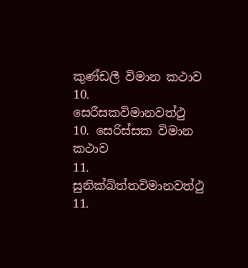කුණ්ඩලී විමාන කථාව
10. සෙරීසකවිමානවත්ථු 10. සෙරිස්සක විමාන කථාව
11. සුනික්ඛිත්තවිමානවත්ථු 11.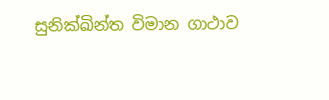සුනික්ඛින්ත විමාන ගාථාව